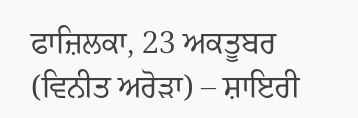ਫਾਜ਼ਿਲਕਾ, 23 ਅਕਤੂਬਰ (ਵਿਨੀਤ ਅਰੋੜਾ) – ਸ਼ਾਇਰੀ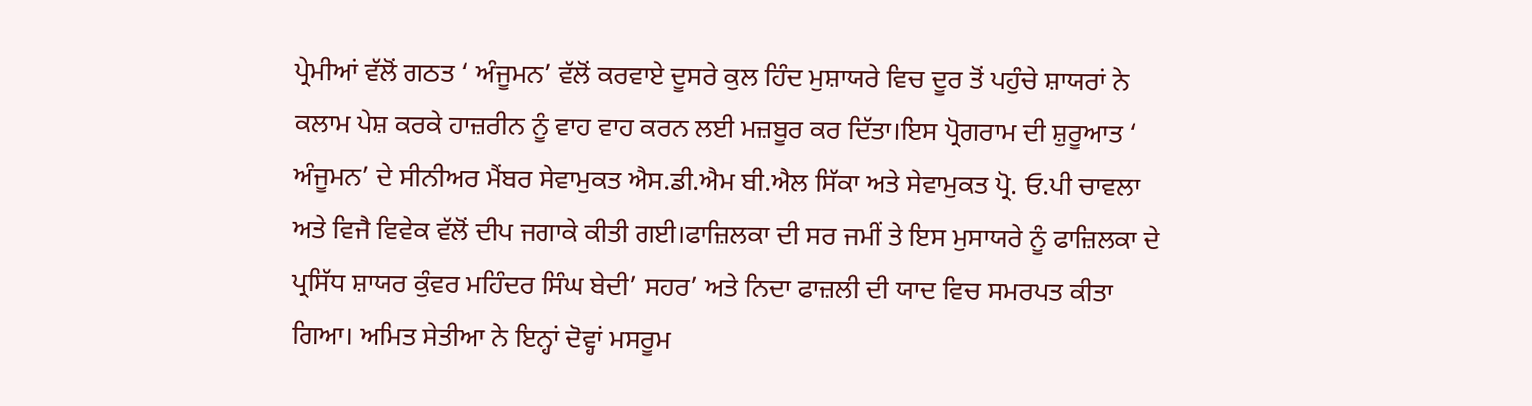ਪ੍ਰੇਮੀਆਂ ਵੱਲੋਂ ਗਠਤ ‘ ਅੰਜੂਮਨ’ ਵੱਲੋਂ ਕਰਵਾਏ ਦੂਸਰੇ ਕੁਲ ਹਿੰਦ ਮੁਸ਼ਾਯਰੇ ਵਿਚ ਦੂਰ ਤੋਂ ਪਹੁੰਚੇ ਸ਼ਾਯਰਾਂ ਨੇ ਕਲਾਮ ਪੇਸ਼ ਕਰਕੇ ਹਾਜ਼ਰੀਨ ਨੂੰ ਵਾਹ ਵਾਹ ਕਰਨ ਲਈ ਮਜ਼ਬੂਰ ਕਰ ਦਿੱਤਾ।ਇਸ ਪ੍ਰੋਗਰਾਮ ਦੀ ਸ਼ੁਰੂਆਤ ‘ ਅੰਜੂਮਨ’ ਦੇ ਸੀਨੀਅਰ ਮੈਂਬਰ ਸੇਵਾਮੁਕਤ ਐਸ.ਡੀ.ਐਮ ਬੀ.ਐਲ ਸਿੱਕਾ ਅਤੇ ਸੇਵਾਮੁਕਤ ਪ੍ਰੋ. ਓ.ਪੀ ਚਾਵਲਾ ਅਤੇ ਵਿਜੈ ਵਿਵੇਕ ਵੱਲੋਂ ਦੀਪ ਜਗਾਕੇ ਕੀਤੀ ਗਈ।ਫਾਜ਼ਿਲਕਾ ਦੀ ਸਰ ਜਮੀਂ ਤੇ ਇਸ ਮੁਸਾਯਰੇ ਨੂੰ ਫਾਜ਼ਿਲਕਾ ਦੇ ਪ੍ਰਸਿੱਧ ਸ਼ਾਯਰ ਕੁੰਵਰ ਮਹਿੰਦਰ ਸਿੰਘ ਬੇਦੀ’ ਸਹਰ’ ਅਤੇ ਨਿਦਾ ਫਾਜ਼ਲੀ ਦੀ ਯਾਦ ਵਿਚ ਸਮਰਪਤ ਕੀਤਾ ਗਿਆ। ਅਮਿਤ ਸੇਤੀਆ ਨੇ ਇਨ੍ਹਾਂ ਦੋਵ੍ਹਾਂ ਮਸਰੂਮ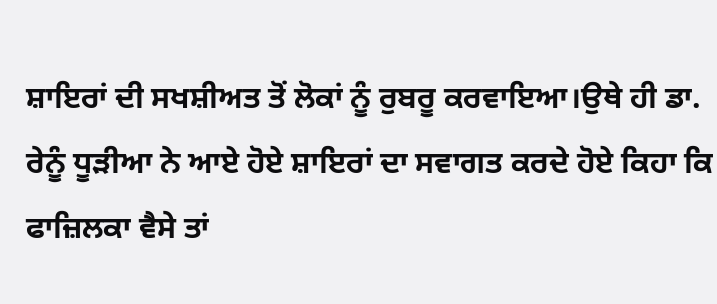ਸ਼ਾਇਰਾਂ ਦੀ ਸਖਸ਼ੀਅਤ ਤੋਂ ਲੋਕਾਂ ਨੂੰ ਰੁਬਰੂ ਕਰਵਾਇਆ।ਉਥੇ ਹੀ ਡਾ. ਰੇਨੂੰ ਧੂੜੀਆ ਨੇ ਆਏ ਹੋਏ ਸ਼ਾਇਰਾਂ ਦਾ ਸਵਾਗਤ ਕਰਦੇ ਹੋਏ ਕਿਹਾ ਕਿ ਫਾਜ਼ਿਲਕਾ ਵੈਸੇ ਤਾਂ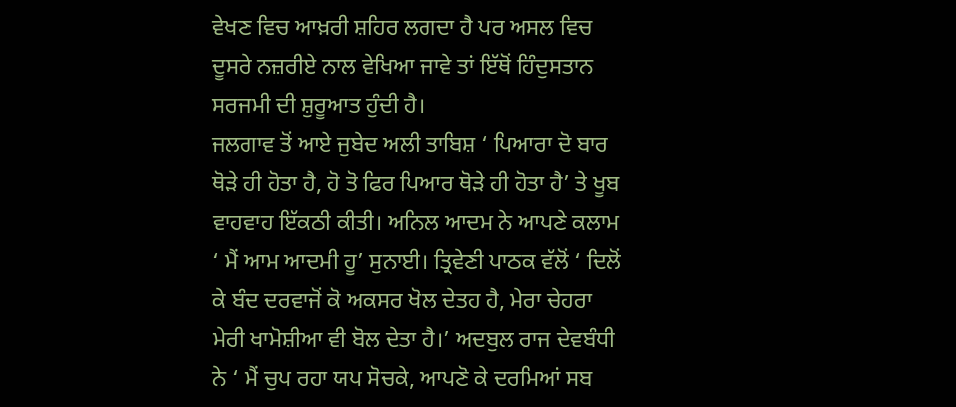ਵੇਖਣ ਵਿਚ ਆਖ਼ਰੀ ਸ਼ਹਿਰ ਲਗਦਾ ਹੈ ਪਰ ਅਸਲ ਵਿਚ ਦੂਸਰੇ ਨਜ਼ਰੀਏ ਨਾਲ ਵੇਖਿਆ ਜਾਵੇ ਤਾਂ ਇੱਥੋਂ ਹਿੰਦੁਸਤਾਨ ਸਰਜਮੀ ਦੀ ਸ਼ੁਰੂਆਤ ਹੁੰਦੀ ਹੈ।
ਜਲਗਾਵ ਤੋਂ ਆਏ ਜੁਬੇਦ ਅਲੀ ਤਾਬਿਸ਼ ‘ ਪਿਆਰਾ ਦੋ ਬਾਰ ਥੋੜੇ ਹੀ ਹੋਤਾ ਹੈ, ਹੋ ਤੋ ਫਿਰ ਪਿਆਰ ਥੋੜੇ ਹੀ ਹੋਤਾ ਹੈ’ ਤੇ ਖੂਬ ਵਾਹਵਾਹ ਇੱਕਠੀ ਕੀਤੀ। ਅਨਿਲ ਆਦਮ ਨੇ ਆਪਣੇ ਕਲਾਮ ‘ ਮੈਂ ਆਮ ਆਦਮੀ ਹੂ’ ਸੁਨਾਈ। ਤ੍ਰਿਵੇਣੀ ਪਾਠਕ ਵੱਲੋਂ ‘ ਦਿਲੋਂ ਕੇ ਬੰਦ ਦਰਵਾਜੋਂ ਕੋ ਅਕਸਰ ਖੋਲ ਦੇਤਹ ਹੈ, ਮੇਰਾ ਚੇਹਰਾ ਮੇਰੀ ਖਾਮੋਸ਼ੀਆ ਵੀ ਬੋਲ ਦੇਤਾ ਹੈ।’ ਅਦਬੁਲ ਰਾਜ ਦੇਵਬੰਧੀ ਨੇ ‘ ਮੈਂ ਚੁਪ ਰਹਾ ਯਪ ਸੋਚਕੇ, ਆਪਣੋ ਕੇ ਦਰਮਿਆਂ ਸਬ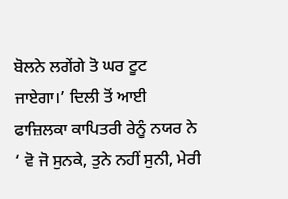ਬੋਲਨੇ ਲਗੇਂਗੇ ਤੋ ਘਰ ਟੂਟ ਜਾਏਗਾ।’ ਦਿਲੀ ਤੋਂ ਆਈ ਫਾਜ਼ਿਲਕਾ ਕਾਪਿਤਰੀ ਰੇਨੂੰ ਨਯਰ ਨੇ ‘ ਵੋ ਜੋ ਸੁਨਕੇ, ਤੁਨੇ ਨਹੀਂ ਸੁਨੀ, ਮੇਰੀ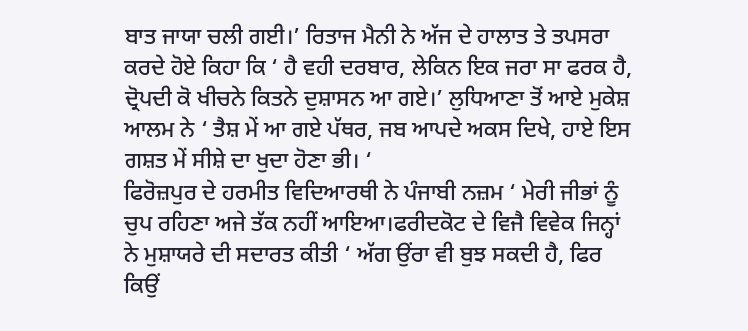ਬਾਤ ਜਾਯਾ ਚਲੀ ਗਈ।’ ਰਿਤਾਜ ਮੈਨੀ ਨੇ ਅੱਜ ਦੇ ਹਾਲਾਤ ਤੇ ਤਪਸਰਾ ਕਰਦੇ ਹੋਏ ਕਿਹਾ ਕਿ ‘ ਹੈ ਵਹੀ ਦਰਬਾਰ, ਲੇਕਿਨ ਇਕ ਜਰਾ ਸਾ ਫਰਕ ਹੈ, ਦ੍ਰੋਪਦੀ ਕੋ ਖੀਚਨੇ ਕਿਤਨੇ ਦੁਸ਼ਾਸਨ ਆ ਗਏ।’ ਲੁਧਿਆਣਾ ਤੋਂ ਆਏ ਮੁਕੇਸ਼ ਆਲਮ ਨੇ ‘ ਤੈਸ਼ ਮੇਂ ਆ ਗਏ ਪੱਥਰ, ਜਬ ਆਪਦੇ ਅਕਸ ਦਿਖੇ, ਹਾਏ ਇਸ ਗਸ਼ਤ ਮੇਂ ਸੀਸ਼ੇ ਦਾ ਖੁਦਾ ਹੋਣਾ ਭੀ। ‘
ਫਿਰੋਜ਼ਪੁਰ ਦੇ ਹਰਮੀਤ ਵਿਦਿਆਰਥੀ ਨੇ ਪੰਜਾਬੀ ਨਜ਼ਮ ‘ ਮੇਰੀ ਜੀਭਾਂ ਨੂੰ ਚੁਪ ਰਹਿਣਾ ਅਜੇ ਤੱਕ ਨਹੀਂ ਆਇਆ।ਫਰੀਦਕੋਟ ਦੇ ਵਿਜੈ ਵਿਵੇਕ ਜਿਨ੍ਹਾਂ ਨੇ ਮੁਸ਼ਾਯਰੇ ਦੀ ਸਦਾਰਤ ਕੀਤੀ ‘ ਅੱਗ ਉਂਰਾ ਵੀ ਬੁਝ ਸਕਦੀ ਹੈ, ਫਿਰ ਕਿਉਂ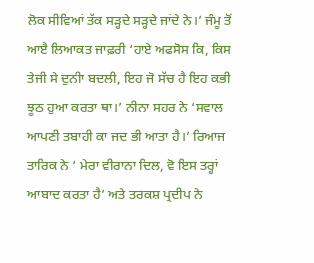ਲੋਕ ਸੀਵਿਆਂ ਤੱਕ ਸੜ੍ਹਦੇ ਸੜ੍ਹਦੇ ਜਾਂਦੇ ਨੇ।’ ਜੰਮੂ ਤੋਂ ਆੲੈ ਲਿਆਕਤ ਜਾਫ਼ਰੀ ‘ਹਾਏ ਅਫਸੋਸ ਕਿ, ਕਿਸ ਤੇਜੀ ਸੇ ਦੁਨੀਾ ਬਦਲੀ, ਇਹ ਜੋ ਸੱਚ ਹੈ ਇਹ ਕਭੀ ਝੂਠ ਹੁਆ ਕਰਤਾ ਥਾ।’ ਨੀਨਾ ਸਹਰ ਨੇ ‘ਸਵਾਲ ਆਪਣੀ ਤਬਾਹੀ ਕਾ ਜਦ ਭੀ ਆਤਾ ਹੈ।’ ਰਿਆਜ ਤਾਰਿਕ ਨੇ ‘ ਮੇਰਾ ਵੀਰਾਨਾ ਦਿਲ, ਵੋ ਇਸ ਤਰ੍ਹਾਂ ਆਬਾਦ ਕਰਤਾ ਹੈ’ ਅਤੇ ਤਰਕਸ਼ ਪ੍ਰਦੀਪ ਨੇ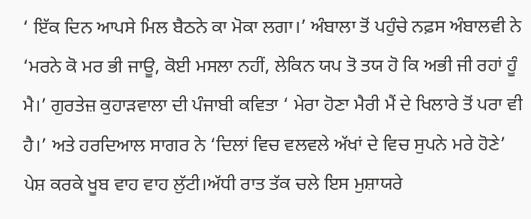‘ ਇੱਕ ਦਿਨ ਆਪਸੇ ਮਿਲ ਬੈਠਨੇ ਕਾ ਮੋਕਾ ਲਗਾ।’ ਅੰਬਾਲਾ ਤੋਂ ਪਹੁੰਚੇ ਨਫ਼ਸ ਅੰਬਾਲਵੀ ਨੇ ‘ਮਰਨੇ ਕੋ ਮਰ ਭੀ ਜਾਊ, ਕੋਈ ਮਸਲਾ ਨਹੀਂ, ਲੇਕਿਨ ਯਪ ਤੋ ਤਯ ਹੋ ਕਿ ਅਭੀ ਜੀ ਰਹਾਂ ਹੂੰ ਮੈ।’ ਗੁਰਤੇਜ਼ ਕੁਹਾੜਵਾਲਾ ਦੀ ਪੰਜਾਬੀ ਕਵਿਤਾ ‘ ਮੇਰਾ ਹੋਣਾ ਮੈਰੀ ਮੈਂ ਦੇ ਖਿਲਾਰੇ ਤੋਂ ਪਰਾ ਵੀ ਹੈ।’ ਅਤੇ ਹਰਦਿਆਲ ਸਾਗਰ ਨੇ ‘ਦਿਲਾਂ ਵਿਚ ਵਲਵਲੇ ਅੱਖਾਂ ਦੇ ਵਿਚ ਸੁਪਨੇ ਮਰੇ ਹੋਣੇ’ ਪੇਸ਼ ਕਰਕੇ ਖੂਬ ਵਾਹ ਵਾਹ ਲੁੱਟੀ।ਅੱਧੀ ਰਾਤ ਤੱਕ ਚਲੇ ਇਸ ਮੁਸ਼ਾਯਰੇ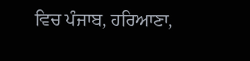ਵਿਚ ਪੰਜਾਬ, ਹਰਿਆਣਾ,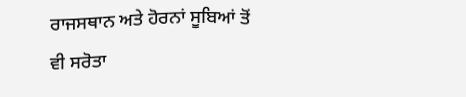ਰਾਜਸਥਾਨ ਅਤੇ ਹੋਰਨਾਂ ਸੂਬਿਆਂ ਤੋਂ ਵੀ ਸਰੋਤਾ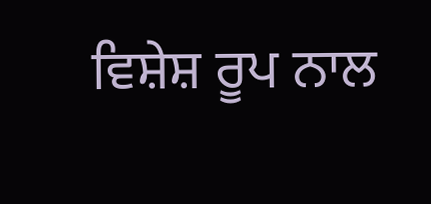ਵਿਸ਼ੇਸ਼ ਰੂਪ ਨਾਲ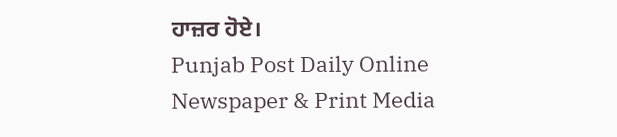ਹਾਜ਼ਰ ਹੋਏ।
Punjab Post Daily Online Newspaper & Print Media